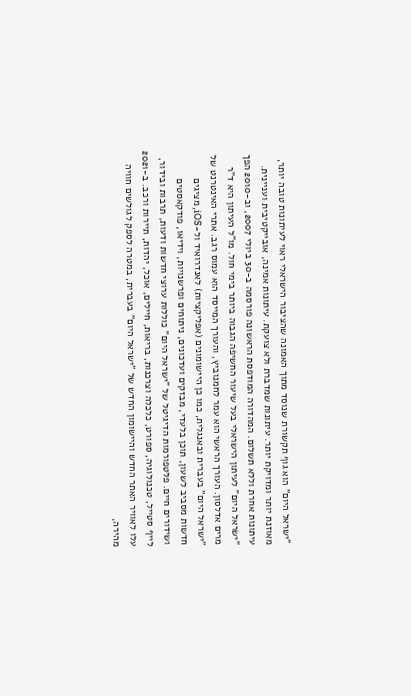"ישראל היום" הוא גוף תקשורת שנוסד מתוך האמונה שהציבור הישראלי ראוי לעיתונות טובה יותר, מאוזנת יותר ומדויקת יותר. עיתונות שמדברת ולא צועקת. עיתונות אמינה, אובייקטיבית ועניינית. עיתונות אחרת וללא תשלום. המהדורה המודפסת הראשונה פורסמה ב-30 ביולי 2007, וב-2010 הפך "ישראל היום" לעיתון הישראלי בעל שיעור החשיפה הגבוה ביותר בימי חול. מו"ל העיתון היא ד"ר מרים אדלסון. העורך הראשי הוא עמר לחמנוביץ, והעורך המייסד הוא עמוס רגב. אתרי האינטרנט של "ישראל היום" בעברית ובאנגלית, כמו כן היישומונים (אפליקציות) לאנדרואיד ול-iOS, מציגים חדשות מסביב לשעון, תוכן בלעדי, מבזקים ועדכונים, ניתוחים ופרשנויות, וידיאו, פודקאסטים ושידורים חיים. פלטפורמות הדיגיטל של "ישראל היום" כוללות ערוצי חדשות ודעות, תרבות ובידור, לייף סטייל, טכנולוגיה, ספורט, כלכלה וצרכנות, בריאות, חיילים, אוכל, יהדות, תיירות ורכב. ב-2021 עלו לאוויר האתר החדש והיישומון החדש של "ישראל היום" בעברית, במטרה לספק לגולשים חוויה מהירה,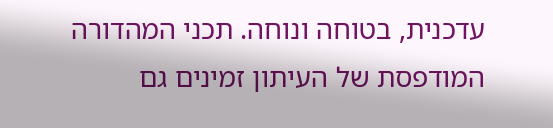עדכנית, בטוחה ונוחה. תכני המהדורה המודפסת של העיתון זמינים גם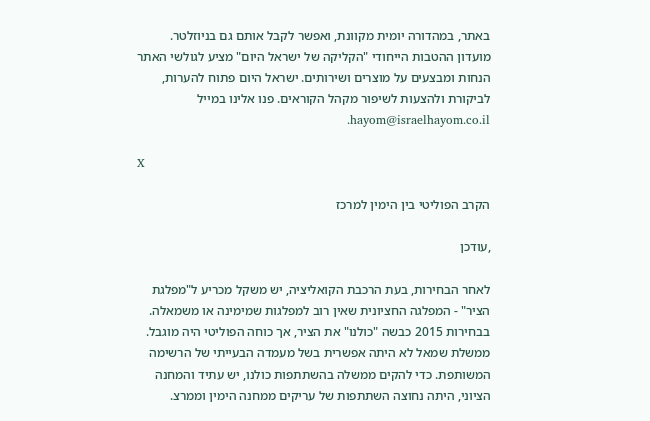באתר, במהדורה יומית מקוונת, ואפשר לקבל אותם גם בניוזלטר. מועדון ההטבות הייחודי "הקליקה של ישראל היום" מציע לגולשי האתר הנחות ומבצעים על מוצרים ושירותים. ישראל היום פתוח להערות, לביקורת ולהצעות לשיפור מקהל הקוראים. פנו אלינו במייל hayom@israelhayom.co.il.

X

הקרב הפוליטי בין הימין למרכז

,עודכן

לאחר הבחירות, בעת הרכבת הקואליציה, יש משקל מכריע ל"מפלגת הציר" - המפלגה החציונית שאין רוב למפלגות שמימינה או משמאלה. בבחירות 2015 כבשה "כולנו" את הציר, אך כוחה הפוליטי היה מוגבל. ממשלת שמאל לא היתה אפשרית בשל מעמדה הבעייתי של הרשימה המשותפת. כדי להקים ממשלה בהשתתפות כולנו, יש עתיד והמחנה הציוני, היתה נחוצה השתתפות של עריקים ממחנה הימין וממרצ.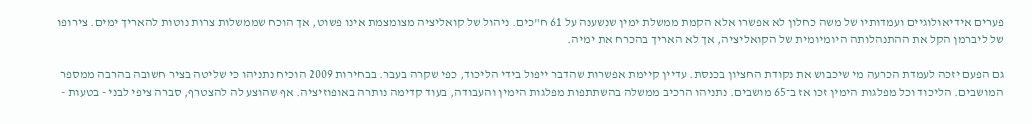פערים אידיאולוגיים ועמדותיו של משה כחלון לא אפשרו אלא הקמת ממשלת ימין שנשענה על 61 ח"כים. ניהול של קואליציה מצומצמת אינו פשוט, אך הוכח שממשלות צרות נוטות להאריך ימים. צירופו של ליברמן הקל את ההתנהלותה היומיומית של הקואליציה, אך לא האריך בהכרח את ימיה.

גם הפעם יזכה לעמדת הכרעה מי שיכבוש את נקודת החציון בכנסת. עדיין קיימת אפשרות שהדבר ייפול בידי הליכוד, כפי שקרה בעבר. בבחירות 2009 הוכיח נתניהו כי שליטה בציר חשובה בהרבה ממספר המושבים. הליכוד וכל מפלגות הימין זכו אז ב־65 מושבים. נתניהו הרכיב ממשלה בהשתתפות מפלגות הימין והעבודה, בעוד קדימה נותרה באופוזיציה. אף שהוצע לה להצטרף, סברה ציפי לבני - בטעות -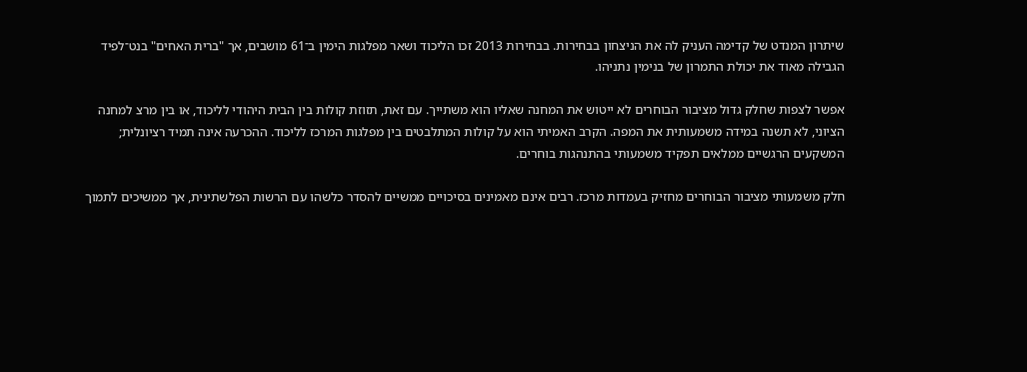שיתרון המנדט של קדימה העניק לה את הניצחון בבחירות. בבחירות 2013 זכו הליכוד ושאר מפלגות הימין ב־61 מושבים, אך "ברית האחים" בנט־לפיד הגבילה מאוד את יכולת התמרון של בנימין נתניהו.

אפשר לצפות שחלק גדול מציבור הבוחרים לא ייטוש את המחנה שאליו הוא משתייך. עם זאת, תזוזת קולות בין הבית היהודי לליכוד, או בין מרצ למחנה הציוני, לא תשנה במידה משמעותית את המפה. הקרב האמיתי הוא על קולות המתלבטים בין מפלגות המרכז לליכוד. ההכרעה אינה תמיד רציונלית; המשקעים הרגשיים ממלאים תפקיד משמעותי בהתנהגות בוחרים.

חלק משמעותי מציבור הבוחרים מחזיק בעמדות מרכז. רבים אינם מאמינים בסיכויים ממשיים להסדר כלשהו עם הרשות הפלשתינית, אך ממשיכים לתמוך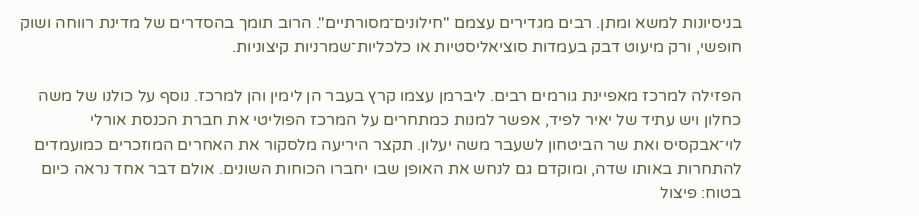בניסיונות למשא ומתן. רבים מגדירים עצמם "חילונים־מסורתיים". הרוב תומך בהסדרים של מדינת רווחה ושוק חופשי, ורק מיעוט דבק בעמדות סוציאליסטיות או כלכליות־שמרניות קיצוניות.

הפזילה למרכז מאפיינת גורמים רבים. ליברמן עצמו קרץ בעבר הן לימין והן למרכז. נוסף על כולנו של משה כחלון ויש עתיד של יאיר לפיד, אפשר למנות כמתחרים על המרכז הפוליטי את חברת הכנסת אורלי לוי־אבקסיס ואת שר הביטחון לשעבר משה יעלון. תקצר היריעה מלסקור את האחרים המוזכרים כמועמדים להתחרות באותו שדה, ומוקדם גם לנחש את האופן שבו יחברו הכוחות השונים. אולם דבר אחד נראה כיום בטוח: פיצול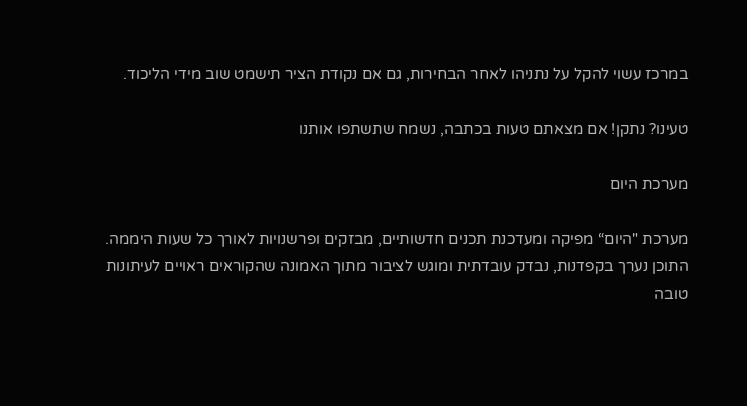במרכז עשוי להקל על נתניהו לאחר הבחירות, גם אם נקודת הציר תישמט שוב מידי הליכוד.

טעינו? נתקן! אם מצאתם טעות בכתבה, נשמח שתשתפו אותנו

מערכת היום

מערכת "היום“ מפיקה ומעדכנת תכנים חדשותיים, מבזקים ופרשנויות לאורך כל שעות היממה. התוכן נערך בקפדנות, נבדק עובדתית ומוגש לציבור מתוך האמונה שהקוראים ראויים לעיתונות טובה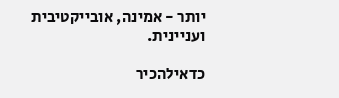יותר - אמינה, אובייקטיבית ועניינית.

כדאילהכיר